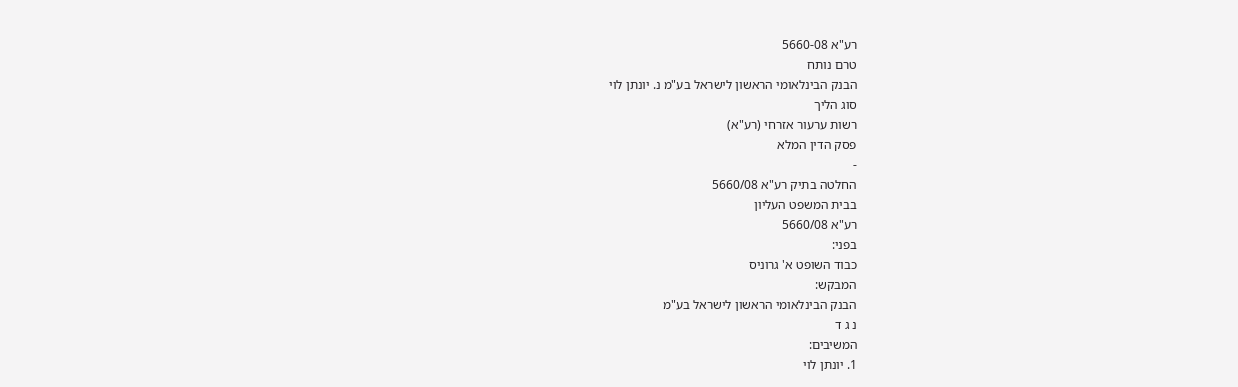רע"א 5660-08
טרם נותח
הבנק הבינלאומי הראשון לישראל בע"מ נ. יונתן לוי
סוג הליך
רשות ערעור אזרחי (רע"א)
פסק הדין המלא
-
החלטה בתיק רע"א 5660/08
בבית המשפט העליון
רע"א 5660/08
בפני:
כבוד השופט א' גרוניס
המבקש:
הבנק הבינלאומי הראשון לישראל בע"מ
נ ג ד
המשיבים:
1. יונתן לוי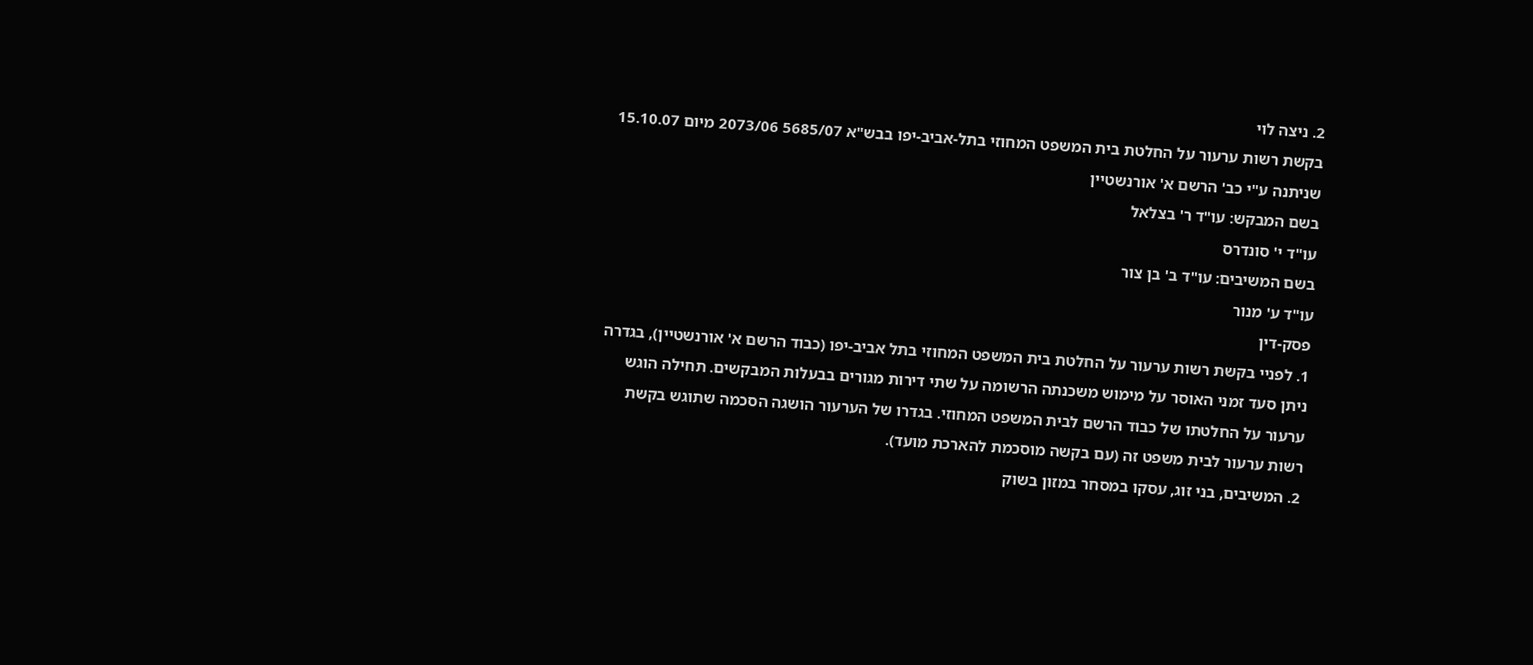2. ניצה לוי
בקשת רשות ערעור על החלטת בית המשפט המחוזי בתל-אביב-יפו בבש"א 5685/07 2073/06 מיום 15.10.07 שניתנה ע"י כב' הרשם א' אורנשטיין
בשם המבקש: עו"ד ר' בצלאל
עו"ד י' סונדרס
בשם המשיבים: עו"ד ב' בן צור
עו"ד ע' מנור
פסק-דין
1. לפניי בקשת רשות ערעור על החלטת בית המשפט המחוזי בתל אביב-יפו (כבוד הרשם א' אורנשטיין), בגדרה ניתן סעד זמני האוסר על מימוש משכנתה הרשומה על שתי דירות מגורים בבעלות המבקשים. תחילה הוגש ערעור על החלטתו של כבוד הרשם לבית המשפט המחוזי. בגדרו של הערעור הושגה הסכמה שתוגש בקשת רשות ערעור לבית משפט זה (עם בקשה מוסכמת להארכת מועד).
2. המשיבים, בני זוג, עסקו במסחר במזון בשוק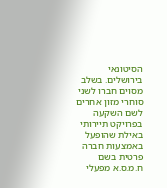הסיטונאי בירושלים. בשלב מסוים חברו לשני סוחרי מזון אחרים לשם השקעה בפרויקט תיירותי באילת שהופעל באמצעות חברה פרטית בשם ח.מ.ס.א מפעלי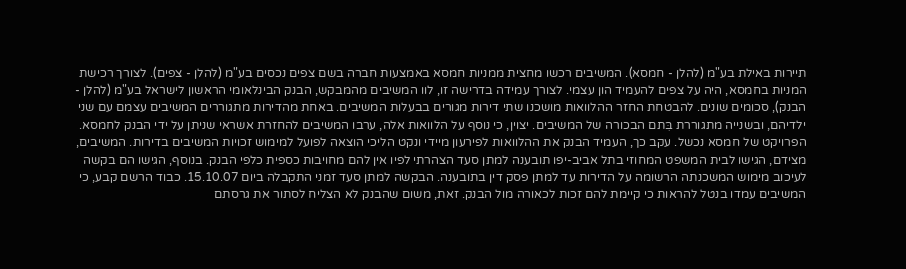תיירות באילת בע"מ (להלן - חמסא). המשיבים רכשו מחצית ממניות חמסא באמצעות חברה בשם צפים נכסים בע"מ (להלן - צפים). לצורך רכישת המניות בחמסא, היה על צפים להעמיד הון עצמי. לצורך עמידה בדרישה זו, לוו המשיבים מהמבקש, הבנק הבינלאומי הראשון לישראל בע"מ (להלן - הבנק), סכומים שונים. להבטחת החזר ההלוואות מושכנו שתי דירות מגורים בבעלות המשיבים. באחת מהדירות מתגוררים המשיבים עצמם עם שני ילדיהם, ובשנייה מתגוררת בִּתם הבכורה של המשיבים. יצוין, כי נוסף על הלוואות אלה, ערבו המשיבים להחזרת אשראי שניתן על ידי הבנק לחמסא. הפרויקט של חמסא נכשל. עקב כך, העמיד הבנק את ההלוואות לפירעון מיידי ונקט הליכי הוצאה לפועל למימוש זכויות המשיבים בדירות. המשיבים, מצידם, הגישו לבית המשפט המחוזי בתל אביב-יפו תובענה למתן סעד הצהרתי לפיו אין להם מחויבות כספית כלפי הבנק. בנוסף, הגישו הם בקשה לעיכוב מימוש המשכנתה הרשומה על הדירות עד למתן פסק דין בתובענה. הבקשה למתן סעד זמני התקבלה ביום 15.10.07. כבוד הרשם קבע, כי המשיבים עמדו בנטל להראות כי קיימת להם זכות לכאורה מול הבנק. זאת, משום שהבנק לא הצליח לסתור את גרסתם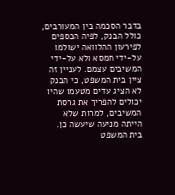בדבר הסכמה בין המעורבים, כולל הבנק, לפיה הכספים לפירעון ההלוואה ישולמו על-ידי חמסא ולא על-ידי המשיבים עצמם. לעניין זה ציין בית המשפט, כי הבנק לא הציג עדים מטעמו שהיו יכולים להפריך את גרסת המשיבים, למרות שלא הייתה מניעה שיעשה כן. בית המשפט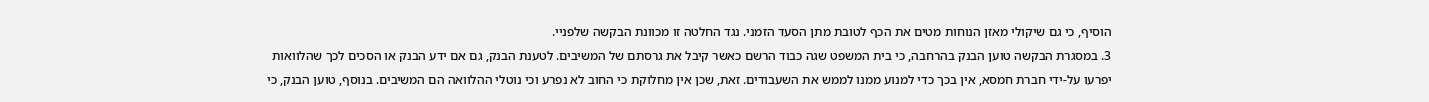הוסיף, כי גם שיקולי מאזן הנוחות מטים את הכף לטובת מתן הסעד הזמני. נגד החלטה זו מכוונת הבקשה שלפניי.
3. במסגרת הבקשה טוען הבנק בהרחבה, כי בית המשפט שגה כבוד הרשם כאשר קיבל את גרסתם של המשיבים. לטענת הבנק, גם אם ידע הבנק או הסכים לכך שהלוואות יפרעו על-ידי חברת חמסא, אין בכך כדי למנוע ממנו לממש את השעבודים. זאת, שכן אין מחלוקת כי החוב לא נפרע וכי נוטלי ההלוואה הם המשיבים. בנוסף, טוען הבנק, כי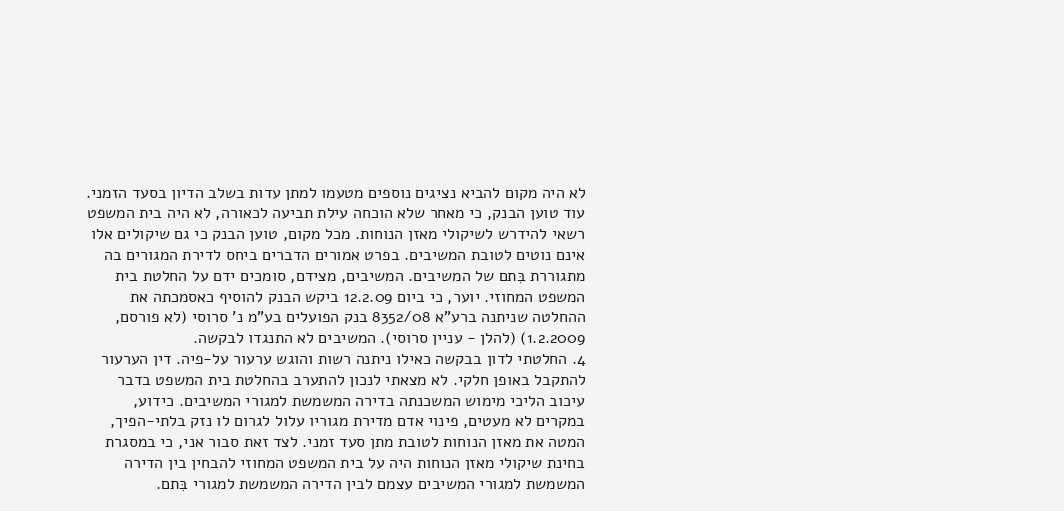לא היה מקום להביא נציגים נוספים מטעמו למתן עדות בשלב הדיון בסעד הזמני. עוד טוען הבנק, כי מאחר שלא הוכחה עילת תביעה לכאורה, לא היה בית המשפט רשאי להידרש לשיקולי מאזן הנוחות. מכל מקום, טוען הבנק כי גם שיקולים אלו אינם נוטים לטובת המשיבים. בפרט אמורים הדברים ביחס לדירת המגורים בה מתגוררת בִּתם של המשיבים. המשיבים, מצידם, סומכים ידם על החלטת בית המשפט המחוזי. יוער, כי ביום 12.2.09 ביקש הבנק להוסיף כאסמכתה את ההחלטה שניתנה ברע"א 8352/08 בנק הפועלים בע"מ נ' סרוסי (לא פורסם, 1.2.2009) (להלן - עניין סרוסי). המשיבים לא התנגדו לבקשה.
4. החלטתי לדון בבקשה כאילו ניתנה רשות והוגש ערעור על-פיה. דין הערעור להתקבל באופן חלקי. לא מצאתי לנכון להתערב בהחלטת בית המשפט בדבר עיכוב הליכי מימוש המשכנתה בדירה המשמשת למגורי המשיבים. כידוע, במקרים לא מעטים, פינוי אדם מדירת מגוריו עלול לגרום לו נזק בלתי-הפיך, המטה את מאזן הנוחות לטובת מתן סעד זמני. לצד זאת סבור אני, כי במסגרת בחינת שיקולי מאזן הנוחות היה על בית המשפט המחוזי להבחין בין הדירה המשמשת למגורי המשיבים עצמם לבין הדירה המשמשת למגורי בִּתם.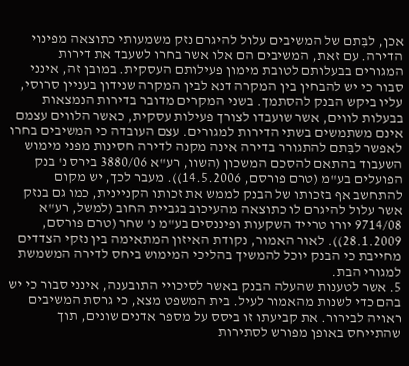אכן, לבִּתם של המשיבים עלול להיגרם נזק משמעותי כתוצאה מפינוי הדירה. עם זאת, המשיבים הם אלו אשר בחרו לשעבד את דירות המגורים בבעלותם לטובת מימון פעילותם העסקית. במובן זה, אינני סבור כי יש להבחין בין המקרה דנא לבין המקרה שנידון בעניין סרוסי, עליו ביקש הבנק להסתמך. בשני המקרים מדובר בדירות הנמצאות בבעלות לווים, אשר שועבדו לצורך פעילות עסקית, כאשר הלווים עצמם אינם משתמשים בשתי הדירות למגורים. עצם העובדה כי המשיבים בחרו לאפשר לבִּתם להתגורר בדירה אינה מקנה לדירה חסינות מפני מימוש השעבוד בהתאם להסכם המשכון (השוו, רע"א 3880/06 בירס נ' בנק הפועלים בע"מ (טרם פורסם, 14.5.2006)). מעבר לכך, יש מקום להתחשב אף בזכותו של הבנק לממש את זכותו הקניינית, כמו גם בנזק אשר עלול להיגרם לו כתוצאה מהעיכוב בגביית החוב (למשל, רע"א 9714/08 יורו טרייד השקעות ופיננסים בע"מ נ' שחר (טרם פורסם, 28.1.2009)). לאור האמור, נקודת האיזון המתאימה בין נזקי הצדדים מחייבת כי הבנק יוכל להמשיך בהליכי המימוש ביחס לדירה המשמשת למגורי הבת.
5. אשר לטענות שהעלה הבנק באשר לסיכויי התובענה, אינני סבור כי יש בהם כדי לשנות מהאמור לעיל. בית המשפט מצא, כי גרסת המשיבים ראויה לבירור. את קביעתו זו ביסס על מספר אדנים שונים, תוך שהתייחס באופן מפורש לסתירות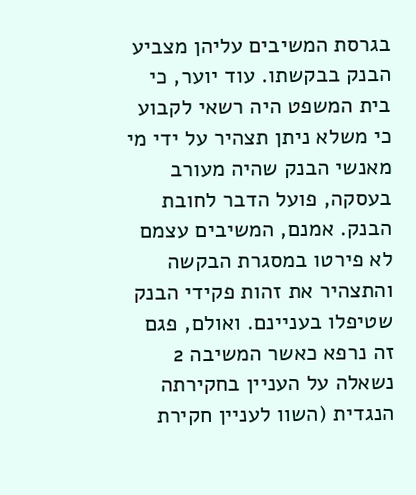בגרסת המשיבים עליהן מצביע הבנק בבקשתו. עוד יוער, כי בית המשפט היה רשאי לקבוע כי משלא ניתן תצהיר על ידי מי מאנשי הבנק שהיה מעורב בעסקה, פועל הדבר לחובת הבנק. אמנם, המשיבים עצמם לא פירטו במסגרת הבקשה והתצהיר את זהות פקידי הבנק שטיפלו בעניינם. ואולם, פגם זה נרפא כאשר המשיבה 2 נשאלה על העניין בחקירתה הנגדית (השוו לעניין חקירת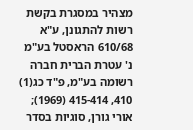מצהיר במסגרת בקשת רשות להתגונן, ע"א 610/68 הראסטל בע"מ נ' עטרת הברית חברה רשומה בע"מ, פ"ד כג(1) 410, 415-414 (1969); אורי גורן, סוגיות בסדר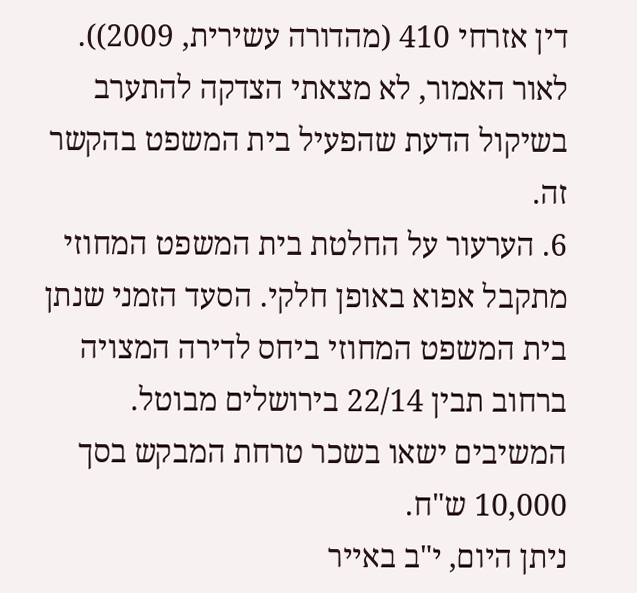דין אזרחי 410 (מהדורה עשירית, 2009)). לאור האמור, לא מצאתי הצדקה להתערב בשיקול הדעת שהפעיל בית המשפט בהקשר זה.
6. הערעור על החלטת בית המשפט המחוזי מתקבל אפוא באופן חלקי. הסעד הזמני שנתן בית המשפט המחוזי ביחס לדירה המצויה ברחוב תבין 22/14 בירושלים מבוטל. המשיבים ישאו בשכר טרחת המבקש בסך 10,000 ש"ח.
ניתן היום, י"ב באייר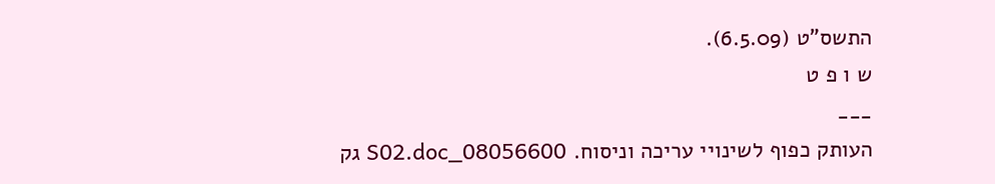התשס"ט (6.5.09).
ש ו פ ט
___
העותק כפוף לשינויי עריכה וניסוח. 08056600_S02.doc גק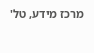מרכז מידע, טל'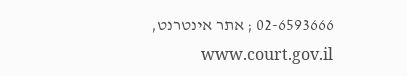02-6593666 ; אתר אינטרנט, www.court.gov.il